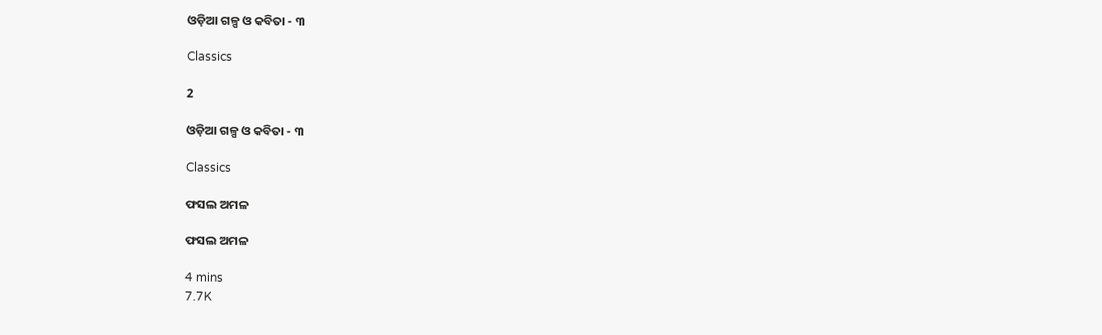ଓଡ଼ିଆ ଗଳ୍ପ ଓ କବିତା - ୩

Classics

2

ଓଡ଼ିଆ ଗଳ୍ପ ଓ କବିତା - ୩

Classics

ଫସଲ ଅମଳ

ଫସଲ ଅମଳ

4 mins
7.7K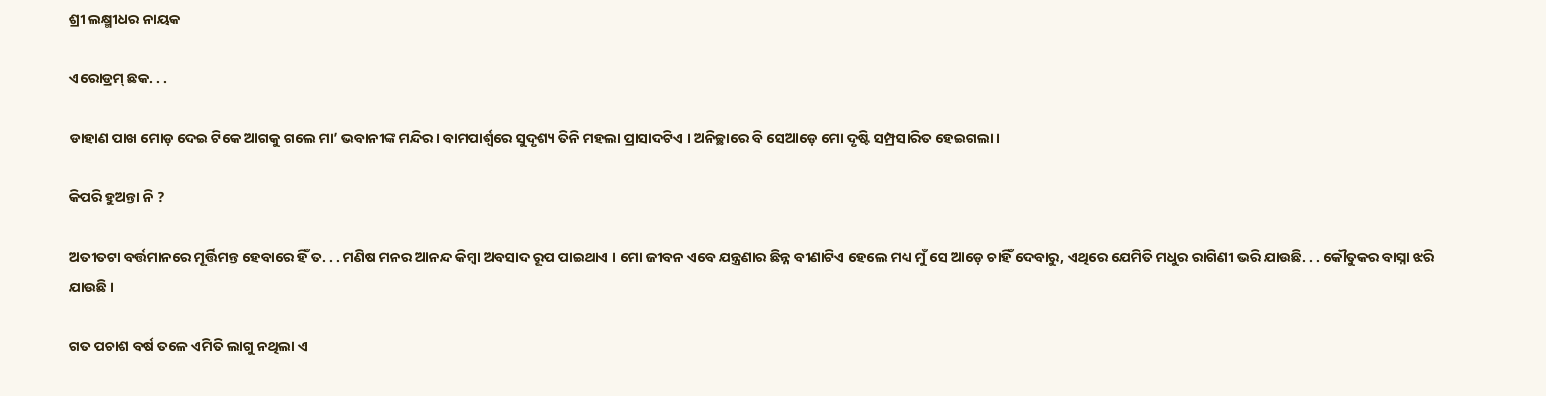ଶ୍ରୀ ଲକ୍ଷ୍ମୀଧର ନାୟକ

ଏରୋଡ୍ରମ୍ ଛକ. . .

ଡାହାଣ ପାଖ ମୋଡ଼ ଦେଇ ଟିକେ ଆଗକୁ ଗଲେ ମା’ ଭବାନୀଙ୍କ ମନ୍ଦିର । ବାମପାର୍ଶ୍ଵରେ ସୁଦୃଶ୍ୟ ତିନି ମହଲା ପ୍ରାସାଦଟିଏ । ଅନିଚ୍ଛାରେ ବି ସେଆଡ଼େ ମୋ ଦୃଷ୍ଟି ସମ୍ପ୍ରସାରିତ ହେଇଗଲା ।

କିପରି ହୁଅନ୍ତା ନି ?

ଅତୀତଟା ବର୍ତ୍ତମାନରେ ମୂର୍ତ୍ତିମନ୍ତ ହେବାରେ ହିଁ ତ. . . ମଣିଷ ମନର ଆନନ୍ଦ କିମ୍ୱା ଅବସାଦ ରୂପ ପାଇଥାଏ । ମୋ ଜୀବନ ଏବେ ଯନ୍ତ୍ରଣାର ଛିନ୍ନ ବୀଣାଟିଏ ହେଲେ ମଧ୍ୟ ମୁଁ ସେ ଆଡ଼େ ଚାହିଁ ଦେବାରୁ, ଏଥିରେ ଯେମିତି ମଧୁର ରାଗିଣୀ ଭରି ଯାଉଛି. . . କୌତୁକର ବାସ୍ନା ଝରି ଯାଉଛି ।

ଗତ ପଚାଶ ବର୍ଷ ତଳେ ଏମିତି ଲାଗୁ ନଥିଲା ଏ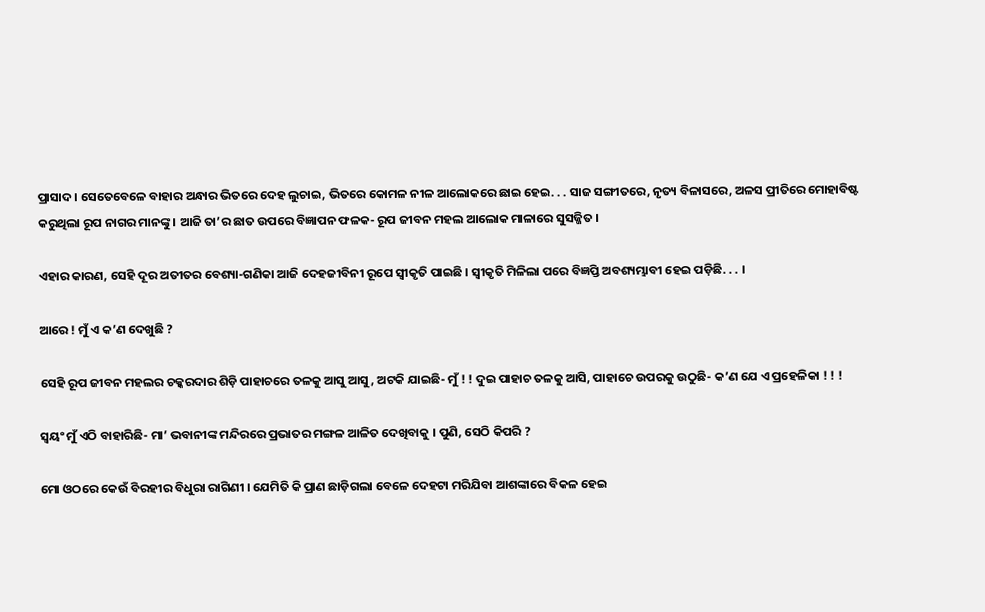ପ୍ରାସାଦ । ସେତେବେଳେ ବାହାର ଅନ୍ଧାର ଭିତରେ ଦେହ ଲୁଚାଇ, ଭିତରେ କୋମଳ ନୀଳ ଆଲୋକରେ ଛାଇ ହେଇ. . . ସାଜ ସଙ୍ଗୀତରେ, ନୃତ୍ୟ ବିଳାସରେ, ଅଳସ ପ୍ରୀତିରେ ମୋହାବିଷ୍ଟ କରୁଥିଲା ରୂପ ନାଗର ମାନଙ୍କୁ । ଆଜି ତା’ର ଛାତ ଉପରେ ବିଜ୍ଞାପନ ଫଳକ- ରୂପ ଜୀବନ ମହଲ ଆଲୋକ ମାଳାରେ ସୁସଜ୍ଜିତ ।

ଏହାର କାରଣ, ସେହି ଦୂର ଅତୀତର ବେଶ୍ୟା-ଗଣିକା ଆଜି ଦେହଜୀବିନୀ ରୂପେ ସ୍ୱୀକୃତି ପାଇଛି । ସ୍ୱୀକୃତି ମିଳିଲା ପରେ ବିଜ୍ଞପ୍ତି ଅବଶ୍ୟମ୍ଭାବୀ ହେଇ ପଡ଼ିଛି. . . ।

ଆରେ ! ମୁଁ ଏ କ’ଣ ଦେଖୁଛି ?

ସେହି ରୂପ ଜୀବନ ମହଲର ଚକ୍କରଦାର ଶିଡ଼ି ପାହାଚରେ ତଳକୁ ଆସୁ ଆସୁ, ଅଟକି ଯାଇଛି- ମୁଁ ! ! ଦୁଇ ପାହାଚ ତଳକୁ ଆସି, ପାହାଚେ ଉପରକୁ ଉଠୁଛି- କ’ଣ ଯେ ଏ ପ୍ରହେଳିକା ! ! !

ସ୍ୱୟଂ ମୁଁ ଏଠି ବାହାରିଛି- ମା’ ଭବାନୀଙ୍କ ମନ୍ଦିରରେ ପ୍ରଭାତର ମଙ୍ଗଳ ଆଳିତ ଦେଖିବାକୁ । ପୁଣି, ସେଠି କିପରି ?

ମୋ ଓଠରେ କେଉଁ ବିରହୀର ବିଧୁରା ରାଗିଣୀ । ଯେମିତି କି ପ୍ରାଣ ଛାଡ଼ିଗଲା ବେଳେ ଦେହଟା ମରିଯିବା ଆଶଙ୍କାରେ ବିକଳ ହେଇ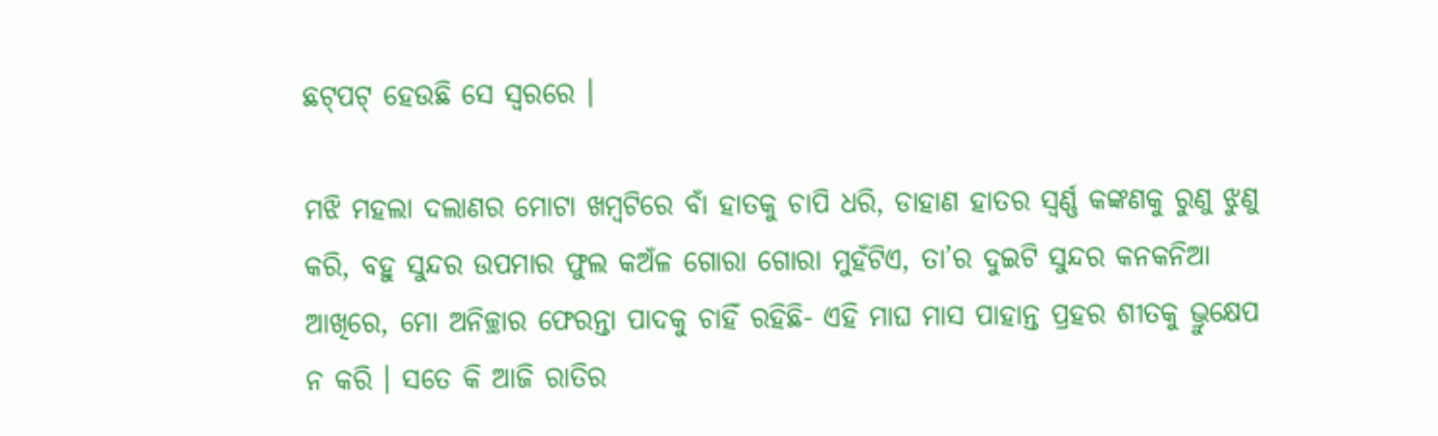ଛଟ୍‌ପଟ୍ ହେଉଛି ସେ ସ୍ୱରରେ ।

ମଝି ମହଲା ଦଲାଣର ମୋଟା ଖମ୍ୱଟିରେ ବାଁ ହାତକୁ ଚାପି ଧରି, ଡାହାଣ ହାତର ସ୍ୱର୍ଣ୍ଣ କଙ୍କଣକୁ ରୁଣୁ ଝୁଣୁ କରି, ବହୁ ସୁନ୍ଦର ଉପମାର ଫୁଲ କଅଁଳ ଗୋରା ଗୋରା ମୁହଁଟିଏ, ତା’ର ଦୁଇଟି ସୁନ୍ଦର କନକନିଆ ଆଖିରେ, ମୋ ଅନିଚ୍ଛାର ଫେରନ୍ତା ପାଦକୁ ଚାହିଁ ରହିଛି- ଏହି ମାଘ ମାସ ପାହାନ୍ତ ପ୍ରହର ଶୀତକୁ ଭ୍ରୁକ୍ଷେପ ନ କରି । ସତେ କି ଆଜି ରାତିର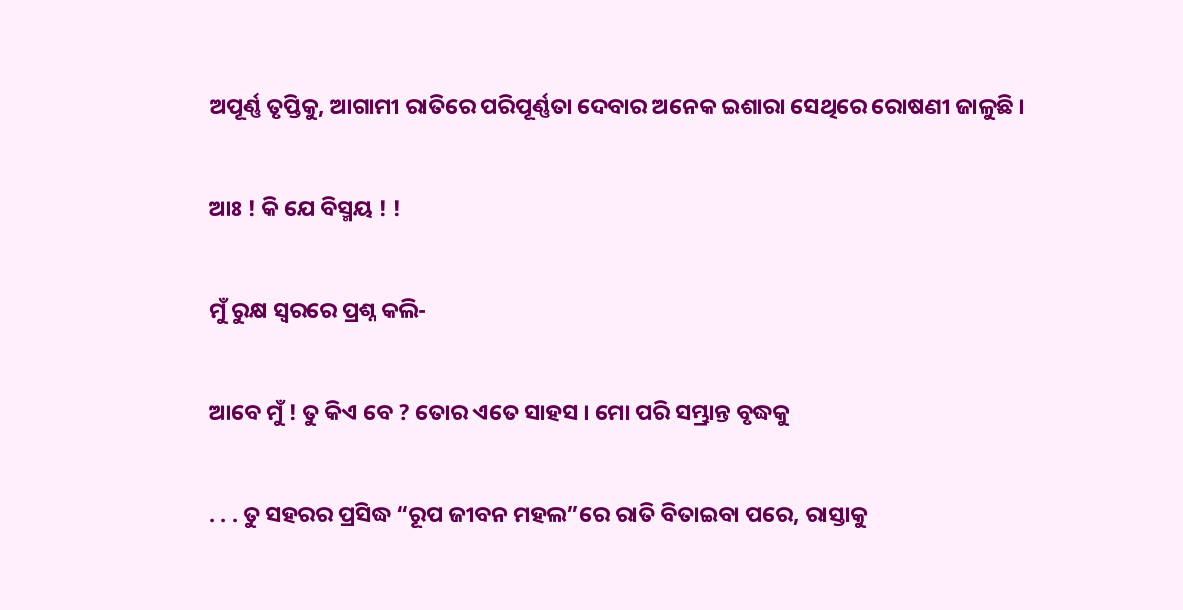ଅପୂର୍ଣ୍ଣ ତୃପ୍ତିକୁ, ଆଗାମୀ ରାତିରେ ପରିପୂର୍ଣ୍ଣତା ଦେବାର ଅନେକ ଇଶାରା ସେଥିରେ ରୋଷଣୀ ଜାଳୁଛି ।

ଆଃ ! କି ଯେ ବିସ୍ମୟ ! !

ମୁଁ ରୁକ୍ଷ ସ୍ୱରରେ ପ୍ରଶ୍ନ କଲି-

ଆବେ ମୁଁ ! ତୁ କିଏ ବେ ? ତୋର ଏତେ ସାହସ । ମୋ ପରି ସମ୍ଭ୍ରାନ୍ତ ବୃଦ୍ଧକୁ

. . . ତୁ ସହରର ପ୍ରସିଦ୍ଧ “ରୂପ ଜୀବନ ମହଲ”ରେ ରାତି ବିତାଇବା ପରେ, ରାସ୍ତାକୁ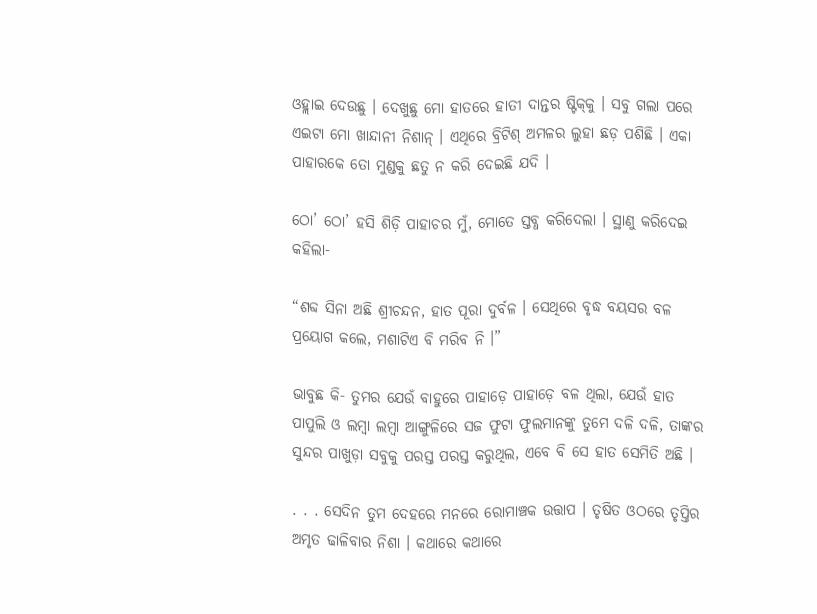ଓହ୍ଲାଇ ଦେଉଛୁ । ଦେଖୁଛୁ ମୋ ହାତରେ ହାତୀ ଦାନ୍ତର ଷ୍ଟିକ୍‌କୁ । ସବୁ ଗଲା ପରେ ଏଇଟା ମୋ ଖାନ୍ଦାନୀ ନିଶାନ୍ । ଏଥିରେ ବ୍ରିଟିଶ୍ ଅମଳର ଲୁହା ଛଡ଼ ପଶିଛି । ଏକା ପାହାରକେ ତୋ ମୁଣ୍ଡକୁ ଛତୁ ନ କରି ଦେଇଛି ଯଦି ।

ଠୋ’ ଠୋ’ ହସି ଶିଡ଼ି ପାହାଚର ମୁଁ, ମୋତେ ସ୍ତବ୍ଧ କରିଦେଲା । ସ୍ଥାଣୁ କରିଦେଇ କହିଲା-

“ଶବ୍ଦ ସିନା ଅଛି ଶ୍ରୀଚନ୍ଦନ, ହାତ ପୂରା ଦୁର୍ବଳ । ସେଥିରେ ବୃଦ୍ଧ ବୟସର ବଳ ପ୍ରୟୋଗ କଲେ, ମଶାଟିଏ ବି ମରିବ ନି ।”

ଭାବୁଛ କି- ତୁମର ଯେଉଁ ବାହୁରେ ପାହାଡ଼େ ପାହାଡ଼େ ବଳ ଥିଲା, ଯେଉଁ ହାତ ପାପୁଲି ଓ ଲମ୍ୱା ଲମ୍ୱା ଆଙ୍ଗୁଳିରେ ସଜ ଫୁଟା ଫୁଲମାନଙ୍କୁ ତୁମେ ଦଳି ଦଳି, ତାଙ୍କର ସୁନ୍ଦର ପାଖୁଡ଼ା ସବୁକୁ ପରସ୍ତ ପରସ୍ତ କରୁଥିଲ, ଏବେ ବି ସେ ହାତ ସେମିତି ଅଛି ।

. . . ସେଦିନ ତୁମ ଦେହରେ ମନରେ ରୋମାଞ୍ଚକ ଉତ୍ତାପ । ତୃଷିତ ଓଠରେ ତୃପ୍ତିର ଅମୃତ ଢାଳିବାର ନିଶା । କଥାରେ କଥାରେ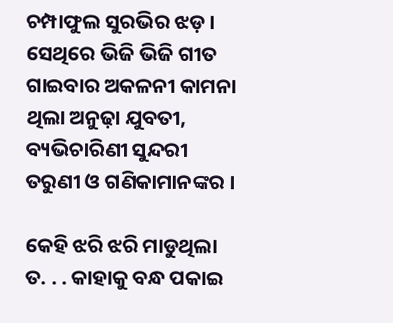ଚମ୍ପାଫୁଲ ସୁରଭିର ଝଡ଼ । ସେଥିରେ ଭିଜି ଭିଜି ଗୀତ ଗାଇବାର ଅକଳନୀ କାମନା ଥିଲା ଅନୁଢ଼ା ଯୁବତୀ, ବ୍ୟଭିଚାରିଣୀ ସୁନ୍ଦରୀ ତରୁଣୀ ଓ ଗଣିକାମାନଙ୍କର ।

କେହି ଝରି ଝରି ମାଡୁଥିଲା ତ. . . କାହାକୁ ବନ୍ଧ ପକାଇ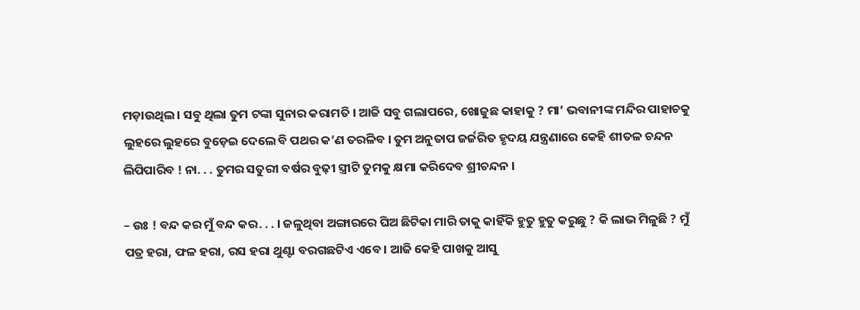ମଡ଼ାଉଥିଲ । ସବୁ ଥିଲା ତୁମ ଟଙ୍କା ସୁନାର କରାମତି । ଆଜି ସବୁ ଗଲାପରେ, ଖୋଜୁଛ କାହାକୁ ? ମା’ ଭବାନୀଙ୍କ ମନ୍ଦିର ପାହାଚକୁ ଲୁହରେ ଲୁହରେ ବୁଡ଼େଇ ଦେଲେ ବି ପଥର କ’ଣ ତରଳିବ । ତୁମ ଅନୁତାପ ଜର୍ଜରିତ ହୃଦୟ ଯନ୍ତ୍ରଣାରେ କେହି ଶୀତଳ ଚନ୍ଦନ ଲିପିପାରିବ ! ନା. . . ତୁମର ସତୁରୀ ବର୍ଷର ବୁଢ଼ୀ ସ୍ତ୍ରୀଟି ତୁମକୁ କ୍ଷମା କରିଦେବ ଶ୍ରୀଚନ୍ଦନ ।

– ଉଃ ! ବନ୍ଦ କର ମୁଁ ବନ୍ଦ କର. . . । ଜଳୁଥିବା ଅଙ୍ଗାରରେ ଘିଅ ଛିଟିକା ମାରି ତାକୁ କାହିଁକି ହୁତୁ ହୁତୁ କରୁଛୁ ? କି ଲାଭ ମିଳୁଛି ? ମୁଁ ପତ୍ର ହରା, ଫଳ ହରା, ରସ ହରା ଥୁଣ୍ଟା ବରଗଛଟିଏ ଏବେ । ଆଜି କେହି ପାଖକୁ ଆସୁ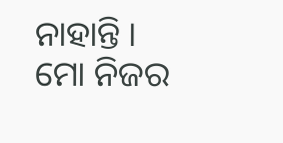ନାହାନ୍ତି । ମୋ ନିଜର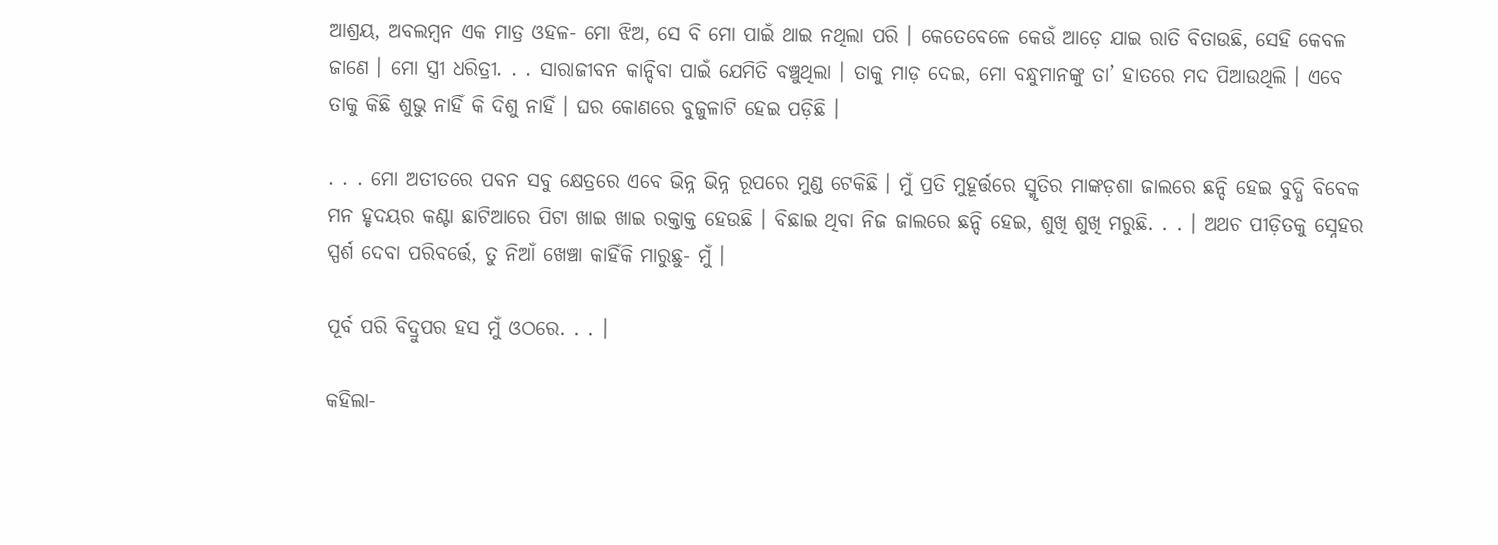ଆଶ୍ରୟ, ଅବଲମ୍ୱନ ଏକ ମାତ୍ର ଓହଳ- ମୋ ଝିଅ, ସେ ବି ମୋ ପାଇଁ ଥାଇ ନଥିଲା ପରି । କେତେବେଳେ କେଉଁ ଆଡ଼େ ଯାଇ ରାତି ବିତାଉଛି, ସେହି କେବଳ ଜାଣେ । ମୋ ସ୍ତ୍ରୀ ଧରିତ୍ରୀ. . . ସାରାଜୀବନ କାନ୍ଦିବା ପାଇଁ ଯେମିତି ବଞ୍ଚୁଥିଲା । ତାକୁ ମାଡ଼ ଦେଇ, ମୋ ବନ୍ଧୁମାନଙ୍କୁ ତା’ ହାତରେ ମଦ ପିଆଉଥିଲି । ଏବେ ତାକୁ କିଛି ଶୁଭୁ ନାହିଁ କି ଦିଶୁ ନାହିଁ । ଘର କୋଣରେ ବୁଜୁଳାଟି ହେଇ ପଡ଼ିଛି ।

. . . ମୋ ଅତୀତରେ ପବନ ସବୁ କ୍ଷେତ୍ରରେ ଏବେ ଭିନ୍ନ ଭିନ୍ନ ରୂପରେ ମୁଣ୍ଡ ଟେକିଛି । ମୁଁ ପ୍ରତି ମୁହୂର୍ତ୍ତରେ ସ୍ମୃତିର ମାଙ୍କଡ଼ଶା ଜାଲରେ ଛନ୍ଦି ହେଇ ବୁଦ୍ଧି ବିବେକ ମନ ହୃଦୟର କଣ୍ଟା ଛାଟିଆରେ ପିଟା ଖାଇ ଖାଇ ରକ୍ତାକ୍ତ ହେଉଛି । ବିଛାଇ ଥିବା ନିଜ ଜାଲରେ ଛନ୍ଦି ହେଇ, ଶୁଖି ଶୁଖି ମରୁଛି. . . । ଅଥଚ ପୀଡ଼ିତକୁ ସ୍ନେହର ସ୍ପର୍ଶ ଦେବା ପରିବର୍ତ୍ତେ, ତୁ ନିଆଁ ଖେଞ୍ଚା କାହିଁକି ମାରୁଛୁ- ମୁଁ ।

ପୂର୍ବ ପରି ବିଦ୍ରୁପର ହସ ମୁଁ ଓଠରେ. . . ।

କହିଲା-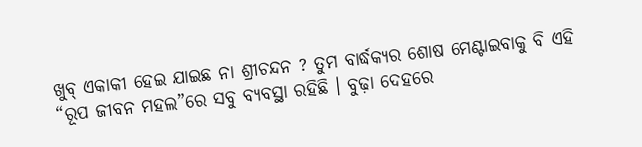ଖୁବ୍ ଏକାକୀ ହେଇ ଯାଇଛ ନା ଶ୍ରୀଚନ୍ଦନ ? ତୁମ ବାର୍ଦ୍ଧକ୍ୟର ଶୋଷ ମେଣ୍ଟାଇବାକୁ ବି ଏହି “ରୂପ ଜୀବନ ମହଲ”ରେ ସବୁ ବ୍ୟବସ୍ଥା ରହିଛି । ବୁଢ଼ା ଦେହରେ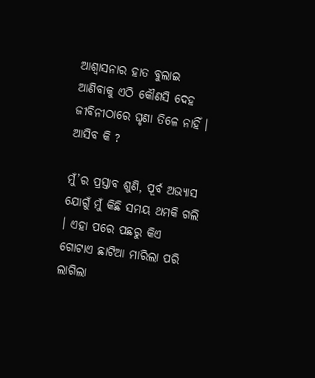ଆଶ୍ୱାସନାର ହାତ ବୁଲାଇ ଆଣିବାକୁ ଏଠି କୌଣସି ଦେହ ଜୀବିନୀଠାରେ ଘୃଣା ତିଳେ ନାହିଁ । ଆସିବ କି ?

ମୁଁ’ର ପ୍ରସ୍ତାବ ଶୁଣି, ପୂର୍ବ ଅଭ୍ୟାସ ଯୋଗୁଁ ମୁଁ କିଛି ସମୟ ଥମକି ଗଲି । ଏହା ପରେ ପଛରୁ କିଏ ଗୋଟାଏ ଛାଟିଆ ମାରିଲା ପରି ଲାଗିଲା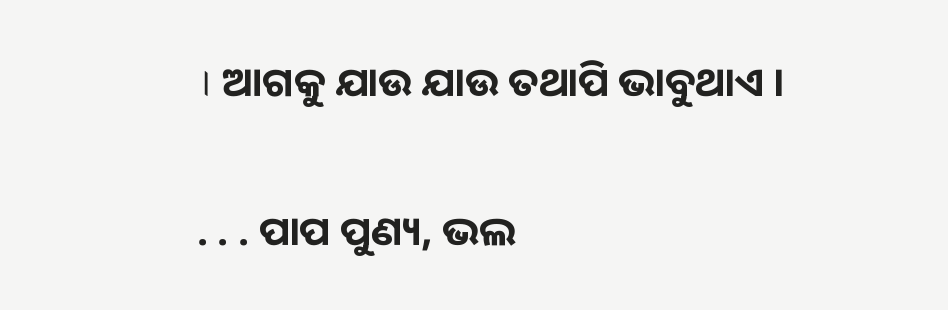। ଆଗକୁ ଯାଉ ଯାଉ ତଥାପି ଭାବୁଥାଏ ।

. . . ପାପ ପୁଣ୍ୟ, ଭଲ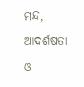ମନ୍ଦ, ଆଦର୍ଶଷତା ଓ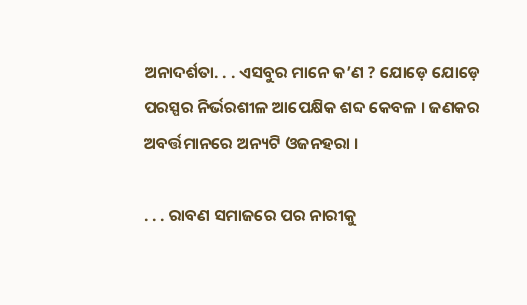ଅନାଦର୍ଶତା. . . ଏସବୁର ମାନେ କ’ଣ ? ଯୋଡ଼େ ଯୋଡ଼େ ପରସ୍ପର ନିର୍ଭରଶୀଳ ଆପେକ୍ଷିକ ଶବ୍ଦ କେବଳ । ଜଣକର ଅବର୍ତ୍ତମାନରେ ଅନ୍ୟଟି ଓଜନହରା ।

. . . ରାବଣ ସମାଜରେ ପର ନାରୀକୁ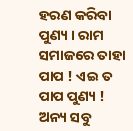ହରଣ କରିବା ପୁଣ୍ୟ । ରାମ ସମାଜରେ ତାହା ପାପ ! ଏଇ ତ ପାପ ପୁଣ୍ୟ ! ଅନ୍ୟ ସବୁ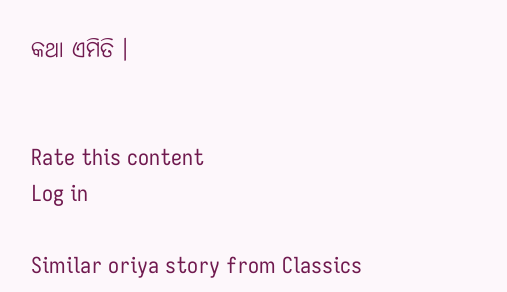କଥା ଏମିତି ।


Rate this content
Log in

Similar oriya story from Classics